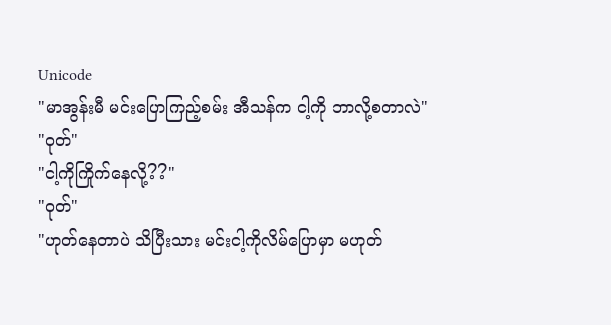Unicode
"မာအွန်းမီ မင်းပြောကြည့်စမ်း အီသန်က ငါ့ကို ဘာလို့စတာလဲ"
"ဝုတ်"
"ငါ့ကိုကြိုက်နေလို့??"
"ဝုတ်"
"ဟုတ်နေတာပဲ သိပြီးသား မင်းငါ့ကိုလိမ်ပြောမှာ မဟုတ်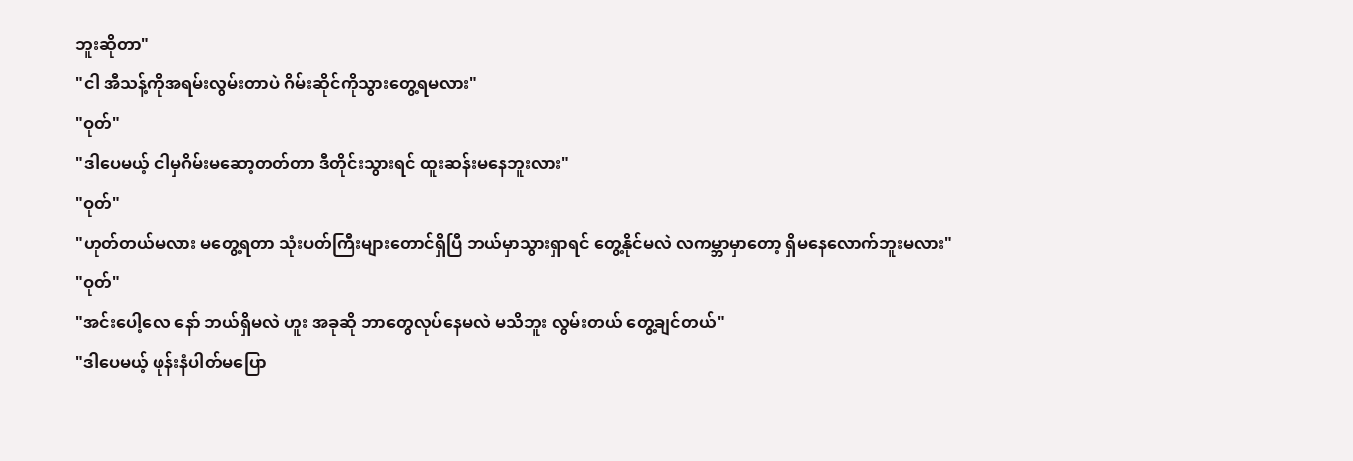ဘူးဆိုတာ"
"ငါ အီသန့်ကိုအရမ်းလွမ်းတာပဲ ဂိမ်းဆိုင်ကိုသွားတွေ့ရမလား"
"ဝုတ်"
"ဒါပေမယ့် ငါမှဂိမ်းမဆော့တတ်တာ ဒီတိုင်းသွားရင် ထူးဆန်းမနေဘူးလား"
"ဝုတ်"
"ဟုတ်တယ်မလား မတွေ့ရတာ သုံးပတ်ကြီးများတောင်ရှိပြီ ဘယ်မှာသွားရှာရင် တွေ့နိုင်မလဲ လကမ္ဘာမှာတော့ ရှိမနေလောက်ဘူးမလား"
"ဝုတ်"
"အင်းပေါ့လေ နော် ဘယ်ရှိမလဲ ဟူး အခုဆို ဘာတွေလုပ်နေမလဲ မသိဘူး လွမ်းတယ် တွေ့ချင်တယ်"
"ဒါပေမယ့် ဖုန်းနံပါတ်မပြော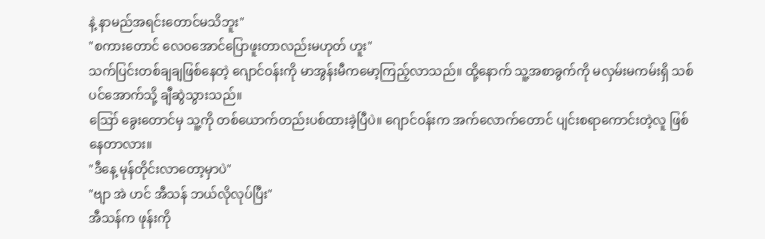နဲ့ နာမည်အရင်းတောင်မသိဘူး"
"စကားတောင် လေဝအောင်ပြောဖူးတာလည်းမဟုတ် ဟူး"
သက်ပြင်းတစ်ချချဖြစ်နေတဲ့ ဂျောင်ဝန်းကို မာအွန်းမီကမော့ကြည့်လာသည်။ ထို့နောက် သူ့အစာခွက်ကို မလှမ်းမကမ်းရှိ သစ်ပင်အောက်သို့ ချီဆွဲသွားသည်။
ဪ ခွေးတောင်မှ သူ့ကို တစ်ယောက်တည်းပစ်ထားခဲ့ပြီပဲ။ ဂျောင်ဝန်းက အက်လောက်တောင် ပျင်းစရာကောင်းတဲ့လူ ဖြစ်နေတာလား။
"ဒီနေ့ မုန်တိုင်းလာတော့မှာပဲ"
"ဗျာ အဲ ဟင် အီသန် ဘယ်လိုလုပ်ပြီး"
အီသန်က ဖုန်းကို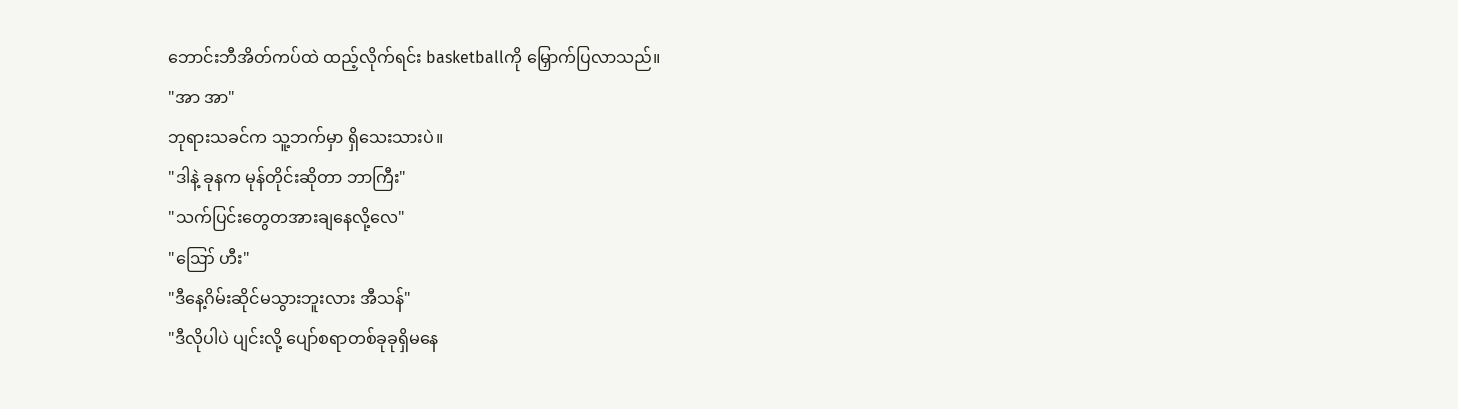ဘောင်းဘီအိတ်ကပ်ထဲ ထည့်လိုက်ရင်း basketballကို မြှောက်ပြလာသည်။
"အာ အာ"
ဘုရားသခင်က သူ့ဘက်မှာ ရှိသေးသားပဲ။
"ဒါနဲ့ ခုနက မုန်တိုင်းဆိုတာ ဘာကြီး"
"သက်ပြင်းတွေတအားချနေလို့လေ"
"ဪ ဟီး"
"ဒီနေ့ဂိမ်းဆိုင်မသွားဘူးလား အီသန်"
"ဒီလိုပါပဲ ပျင်းလို့ ပျော်စရာတစ်ခုခုရှိမနေ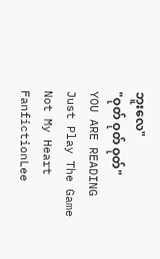ဘူးလေ"
"ဝုတ် ဝုတ် ဝုတ်"
YOU ARE READING
Just Play The Game Not My Heart
FanfictionLee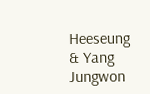Heeseung & Yang Jungwon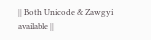|| Both Unicode & Zawgyi available ||